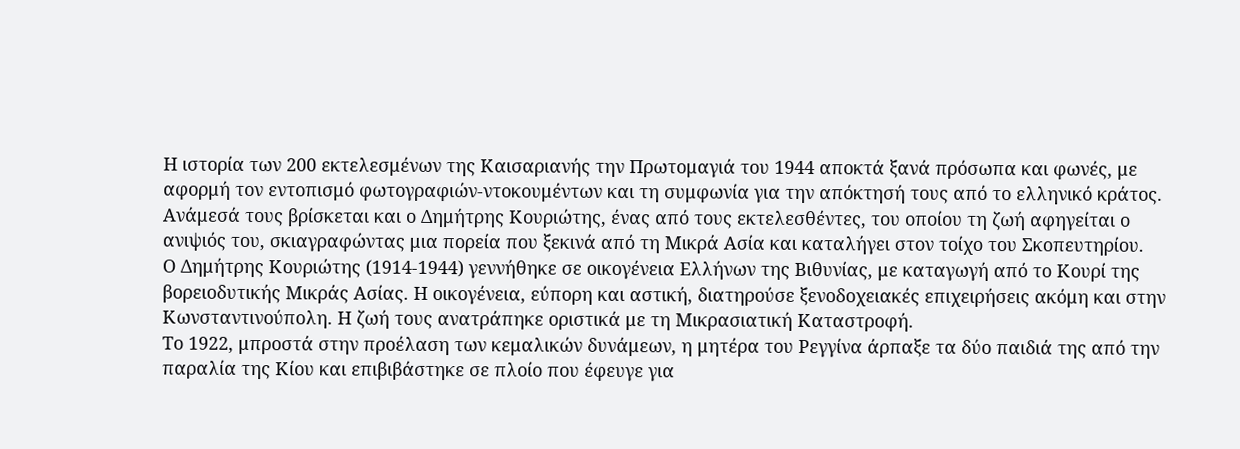Η ιστορία των 200 εκτελεσμένων της Καισαριανής την Πρωτομαγιά του 1944 αποκτά ξανά πρόσωπα και φωνές, με αφορμή τον εντοπισμό φωτογραφιών-ντοκουμέντων και τη συμφωνία για την απόκτησή τους από το ελληνικό κράτος.
Ανάμεσά τους βρίσκεται και ο Δημήτρης Κουριώτης, ένας από τους εκτελεσθέντες, του οποίου τη ζωή αφηγείται ο ανιψιός του, σκιαγραφώντας μια πορεία που ξεκινά από τη Μικρά Ασία και καταλήγει στον τοίχο του Σκοπευτηρίου.
Ο Δημήτρης Κουριώτης (1914-1944) γεννήθηκε σε οικογένεια Ελλήνων της Βιθυνίας, με καταγωγή από το Κουρί της βορειοδυτικής Μικράς Ασίας. Η οικογένεια, εύπορη και αστική, διατηρούσε ξενοδοχειακές επιχειρήσεις ακόμη και στην Κωνσταντινούπολη. Η ζωή τους ανατράπηκε οριστικά με τη Μικρασιατική Καταστροφή.
Το 1922, μπροστά στην προέλαση των κεμαλικών δυνάμεων, η μητέρα του Ρεγγίνα άρπαξε τα δύο παιδιά της από την παραλία της Κίου και επιβιβάστηκε σε πλοίο που έφευγε για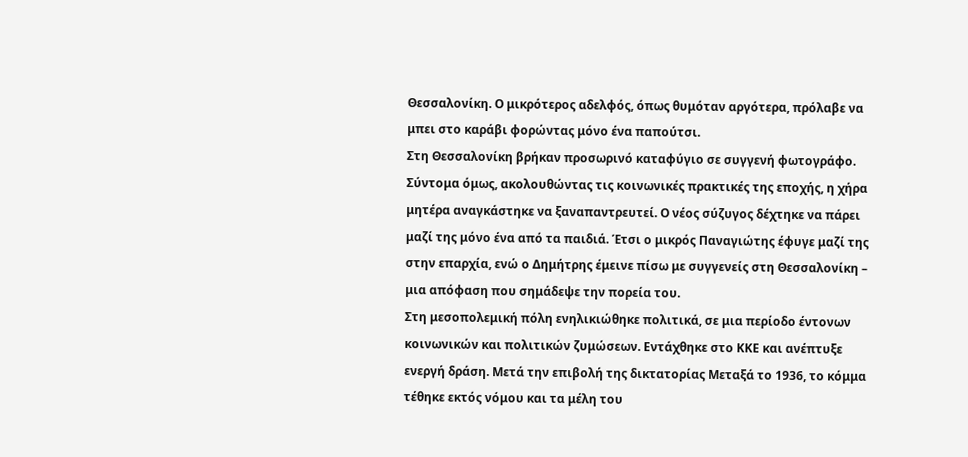Θεσσαλονίκη. Ο μικρότερος αδελφός, όπως θυμόταν αργότερα, πρόλαβε να μπει στο καράβι φορώντας μόνο ένα παπούτσι.
Στη Θεσσαλονίκη βρήκαν προσωρινό καταφύγιο σε συγγενή φωτογράφο. Σύντομα όμως, ακολουθώντας τις κοινωνικές πρακτικές της εποχής, η χήρα μητέρα αναγκάστηκε να ξαναπαντρευτεί. Ο νέος σύζυγος δέχτηκε να πάρει μαζί της μόνο ένα από τα παιδιά. Έτσι ο μικρός Παναγιώτης έφυγε μαζί της στην επαρχία, ενώ ο Δημήτρης έμεινε πίσω με συγγενείς στη Θεσσαλονίκη – μια απόφαση που σημάδεψε την πορεία του.
Στη μεσοπολεμική πόλη ενηλικιώθηκε πολιτικά, σε μια περίοδο έντονων κοινωνικών και πολιτικών ζυμώσεων. Εντάχθηκε στο ΚΚΕ και ανέπτυξε ενεργή δράση. Μετά την επιβολή της δικτατορίας Μεταξά το 1936, το κόμμα τέθηκε εκτός νόμου και τα μέλη του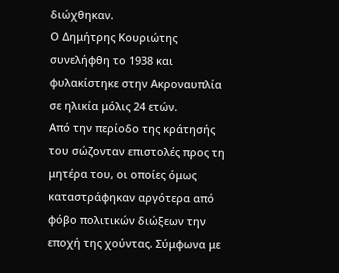διώχθηκαν.
Ο Δημήτρης Κουριώτης συνελήφθη το 1938 και φυλακίστηκε στην Ακροναυπλία σε ηλικία μόλις 24 ετών.
Από την περίοδο της κράτησής του σώζονταν επιστολές προς τη μητέρα του, οι οποίες όμως καταστράφηκαν αργότερα από φόβο πολιτικών διώξεων την εποχή της χούντας. Σύμφωνα με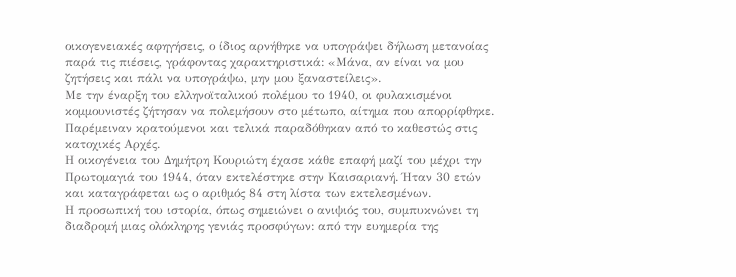οικογενειακές αφηγήσεις, ο ίδιος αρνήθηκε να υπογράψει δήλωση μετανοίας παρά τις πιέσεις, γράφοντας χαρακτηριστικά: «Μάνα, αν είναι να μου ζητήσεις και πάλι να υπογράψω, μην μου ξαναστείλεις».
Με την έναρξη του ελληνοϊταλικού πολέμου το 1940, οι φυλακισμένοι κομμουνιστές ζήτησαν να πολεμήσουν στο μέτωπο, αίτημα που απορρίφθηκε. Παρέμειναν κρατούμενοι και τελικά παραδόθηκαν από το καθεστώς στις κατοχικές Αρχές.
Η οικογένεια του Δημήτρη Κουριώτη έχασε κάθε επαφή μαζί του μέχρι την Πρωτομαγιά του 1944, όταν εκτελέστηκε στην Καισαριανή. Ήταν 30 ετών και καταγράφεται ως ο αριθμός 84 στη λίστα των εκτελεσμένων.
Η προσωπική του ιστορία, όπως σημειώνει ο ανιψιός του, συμπυκνώνει τη διαδρομή μιας ολόκληρης γενιάς προσφύγων: από την ευημερία της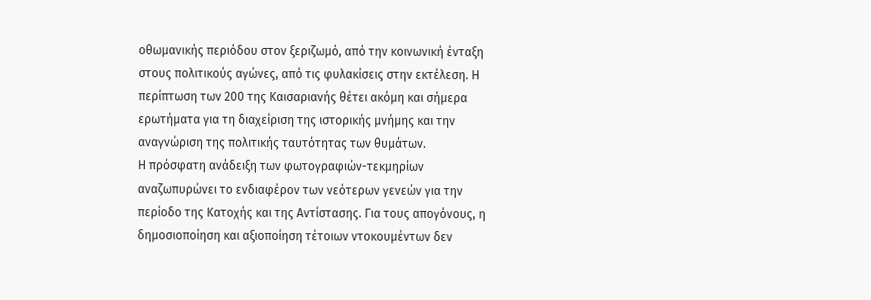οθωμανικής περιόδου στον ξεριζωμό, από την κοινωνική ένταξη στους πολιτικούς αγώνες, από τις φυλακίσεις στην εκτέλεση. Η περίπτωση των 200 της Καισαριανής θέτει ακόμη και σήμερα ερωτήματα για τη διαχείριση της ιστορικής μνήμης και την αναγνώριση της πολιτικής ταυτότητας των θυμάτων.
Η πρόσφατη ανάδειξη των φωτογραφιών-τεκμηρίων αναζωπυρώνει το ενδιαφέρον των νεότερων γενεών για την περίοδο της Κατοχής και της Αντίστασης. Για τους απογόνους, η δημοσιοποίηση και αξιοποίηση τέτοιων ντοκουμέντων δεν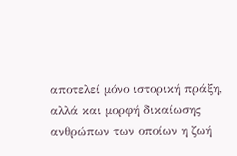αποτελεί μόνο ιστορική πράξη, αλλά και μορφή δικαίωσης ανθρώπων των οποίων η ζωή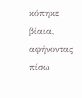κόπηκε βίαια, αφήνοντας πίσω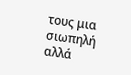τους μια σιωπηλή αλλά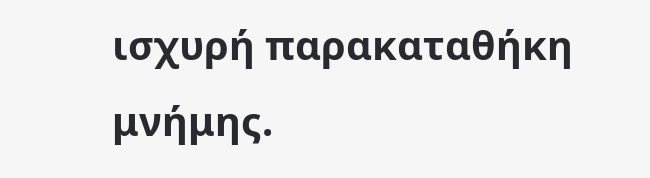ισχυρή παρακαταθήκη μνήμης.